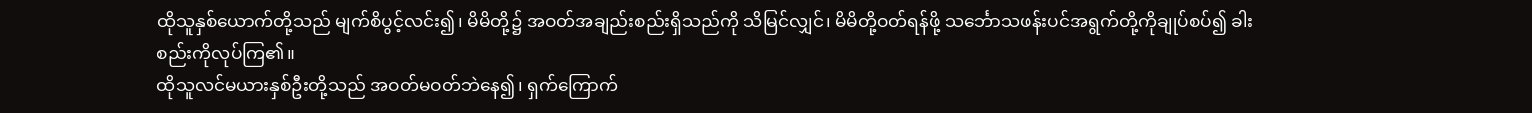ထိုသူနှစ်ယောက်တို့သည် မျက်စိပွင့်လင်း၍၊ မိမိတို့၌ အဝတ်အချည်းစည်းရှိသည်ကို သိမြင်လျှင်၊ မိမိတို့ဝတ်ရန်ဖို့ သင်္ဘောသဖန်းပင်အရွက်တို့ကိုချုပ်စပ်၍ ခါးစည်းကိုလုပ်ကြ၏။
ထိုသူလင်မယားနှစ်ဦးတို့သည် အဝတ်မဝတ်ဘဲနေ၍၊ ရှက်ကြောက်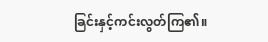ခြင်းနှင့်ကင်းလွတ်ကြ၏။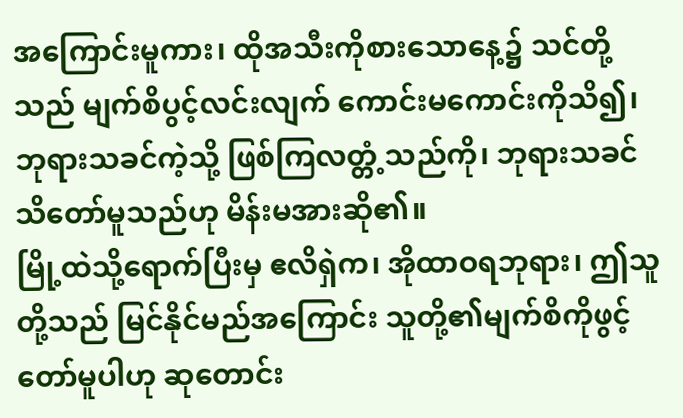အကြောင်းမူကား၊ ထိုအသီးကိုစားသောနေ့၌ သင်တို့သည် မျက်စိပွင့်လင်းလျက် ကောင်းမကောင်းကိုသိ၍၊ ဘုရားသခင်ကဲ့သို့ ဖြစ်ကြလတ္တံ့သည်ကို၊ ဘုရားသခင်သိတော်မူသည်ဟု မိန်းမအားဆို၏။
မြို့ထဲသို့ရောက်ပြီးမှ ဧလိရှဲက၊ အိုထာဝရဘုရား၊ ဤသူတို့သည် မြင်နိုင်မည်အကြောင်း သူတို့၏မျက်စိကိုဖွင့်တော်မူပါဟု ဆုတောင်း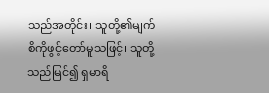သည်အတိုင်း၊ သူတို့၏မျက်စိကိုဖွင့်တော်မူသဖြင့်၊ သူတို့သည်မြင်၍ ရှမာရိ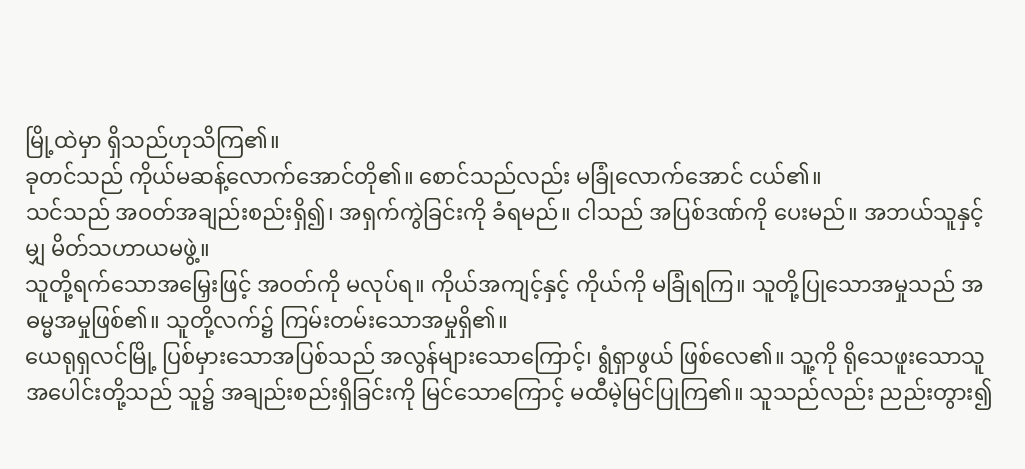မြို့ထဲမှာ ရှိသည်ဟုသိကြ၏။
ခုတင်သည် ကိုယ်မဆန့်လောက်အောင်တို၏။ စောင်သည်လည်း မခြုံလောက်အောင် ငယ်၏။
သင်သည် အဝတ်အချည်းစည်းရှိ၍၊ အရှက်ကွဲခြင်းကို ခံရမည်။ ငါသည် အပြစ်ဒဏ်ကို ပေးမည်။ အဘယ်သူနှင့်မျှ မိတ်သဟာယမဖွဲ့။
သူတို့ရက်သောအမြှေးဖြင့် အဝတ်ကို မလုပ်ရ။ ကိုယ်အကျင့်နှင့် ကိုယ်ကို မခြုံရကြ။ သူတို့ပြုသောအမှုသည် အဓမ္မအမှုဖြစ်၏။ သူတို့လက်၌ ကြမ်းတမ်းသောအမှုရှိ၏။
ယေရုရှလင်မြို့ ပြစ်မှားသောအပြစ်သည် အလွန်များသောကြောင့်၊ ရွံရှာဖွယ် ဖြစ်လေ၏။ သူ့ကို ရိုသေဖူးသောသူအပေါင်းတို့သည် သူ၌ အချည်းစည်းရှိခြင်းကို မြင်သောကြောင့် မထီမဲ့မြင်ပြုကြ၏။ သူသည်လည်း ညည်းတွား၍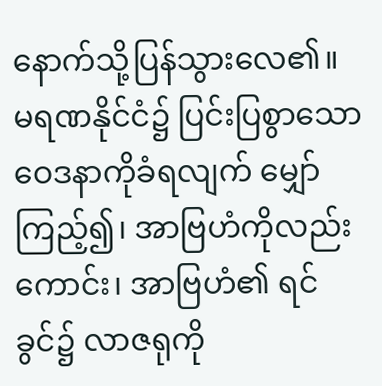နောက်သို့ပြန်သွားလေ၏။
မရဏနိုင်ငံ၌ ပြင်းပြစွာသောဝေဒနာကိုခံရလျက် မျှော်ကြည့်၍၊ အာဗြဟံကိုလည်းကောင်း၊ အာဗြဟံ၏ ရင်ခွင်၌ လာဇရုကို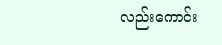လည်းကောင်း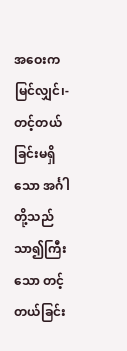အဝေးကမြင်လျှင်၊-
တင့်တယ်ခြင်းမရှိသော အင်္ဂါတို့သည် သာ၍ကြီးသော တင့်တယ်ခြင်း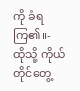ကို ခံရကြ၏။-
ထိုသို့ ကိုယ်တိုင်တွေ့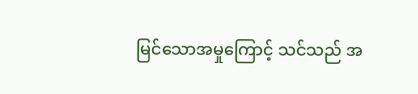မြင်သောအမှုကြောင့် သင်သည် အ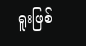ရူးဖြစ်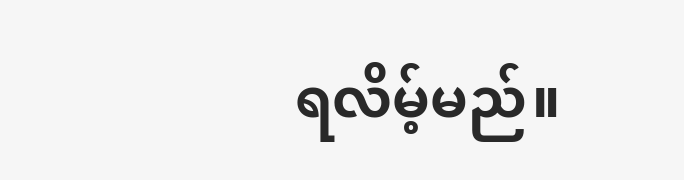ရလိမ့်မည်။